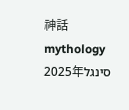神話
mythology
סינגל2025年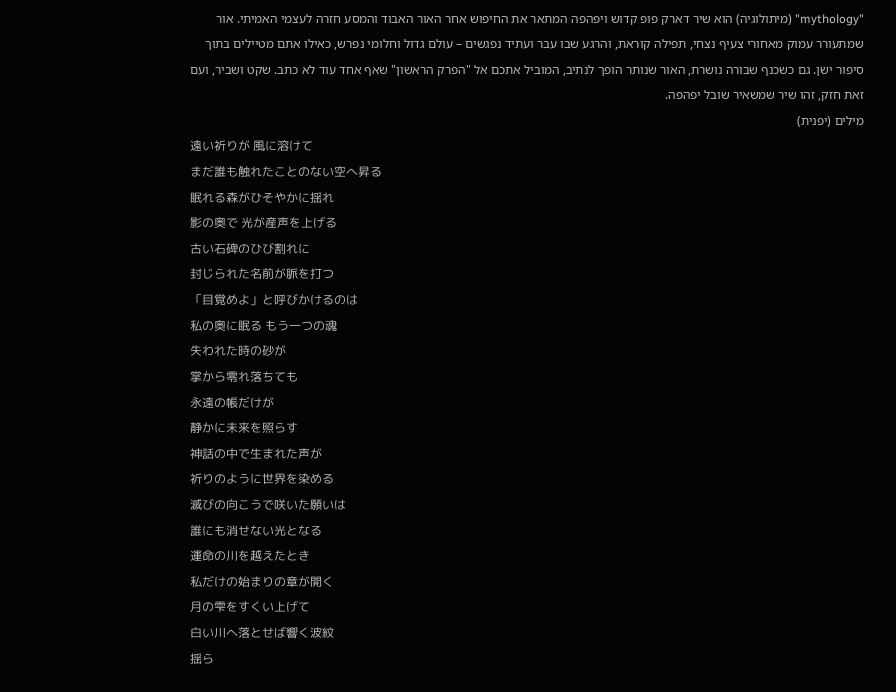"mythology" (מיתולוגיה) הוא שיר דארק פופ קדוש ויפהפה המתאר את החיפוש אחר האור האבוד והמסע חזרה לעצמי האמיתי. אור שמתעורר עמוק מאחורי צעיף נצחי, תפילה קוראת, והרגע שבו עבר ועתיד נפגשים – עולם גדול וחלומי נפרש, כאילו אתם מטיילים בתוך סיפור ישן. גם כשכנף שבורה נושרת, האור שנותר הופך לנתיב, המוביל אתכם אל "הפרק הראשון" שאף אחד עוד לא כתב. שקט ושביר, ועם זאת חזק, זהו שיר שמשאיר שובל יפהפה.
מילים (יפנית)
遠い祈りが 風に溶けて
まだ誰も触れたことのない空へ昇る
眠れる森がひそやかに揺れ
影の奥で 光が産声を上げる
古い石碑のひび割れに
封じられた名前が脈を打つ
「目覚めよ」と呼びかけるのは
私の奥に眠る もう一つの魂
失われた時の砂が
掌から零れ落ちても
永遠の帳だけが
静かに未来を照らす
神話の中で生まれた声が
祈りのように世界を染める
滅びの向こうで咲いた願いは
誰にも消せない光となる
運命の川を越えたとき
私だけの始まりの章が開く
月の雫をすくい上げて
白い川へ落とせば響く波紋
揺ら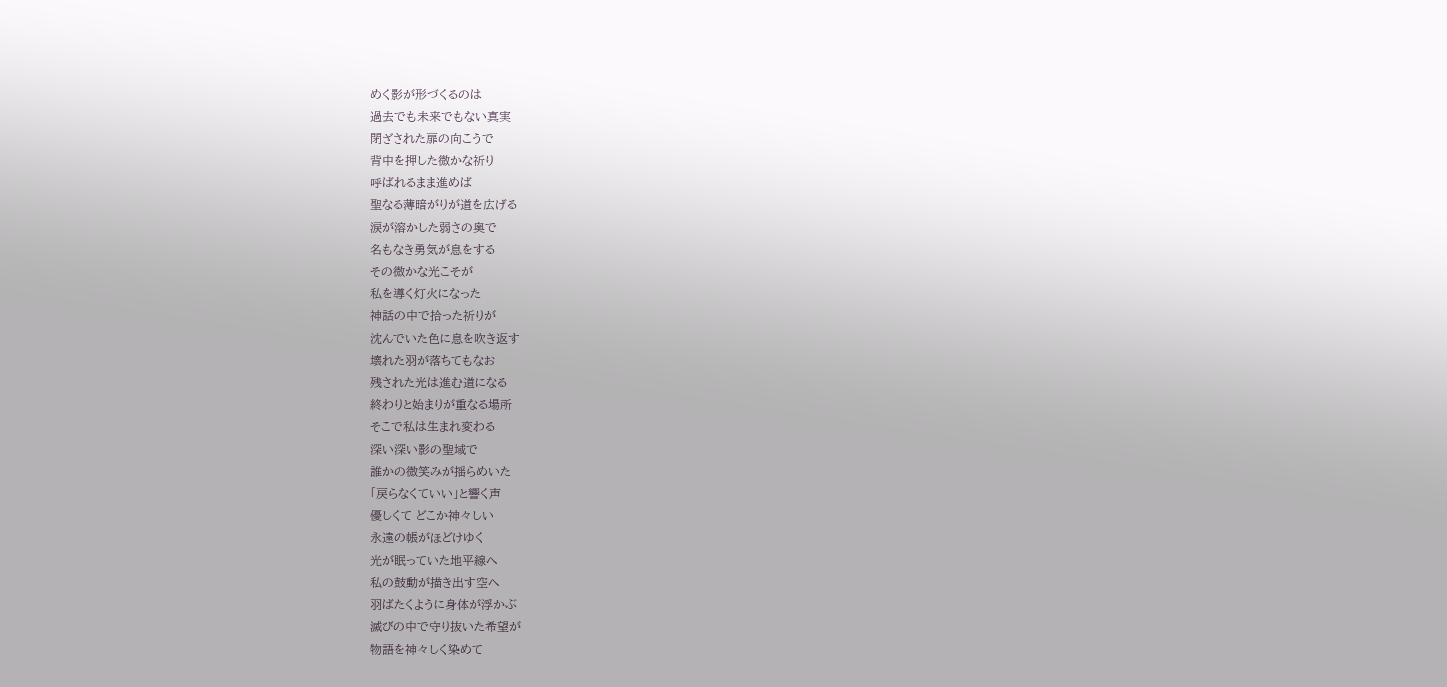めく影が形づくるのは
過去でも未来でもない真実
閉ざされた扉の向こうで
背中を押した微かな祈り
呼ばれるまま進めば
聖なる薄暗がりが道を広げる
涙が溶かした弱さの奥で
名もなき勇気が息をする
その微かな光こそが
私を導く灯火になった
神話の中で拾った祈りが
沈んでいた色に息を吹き返す
壊れた羽が落ちてもなお
残された光は進む道になる
終わりと始まりが重なる場所
そこで私は生まれ変わる
深い深い影の聖域で
誰かの微笑みが揺らめいた
「戻らなくていい」と響く声
優しくて どこか神々しい
永遠の帳がほどけゆく
光が眠っていた地平線へ
私の鼓動が描き出す空へ
羽ばたくように身体が浮かぶ
滅びの中で守り抜いた希望が
物語を神々しく染めて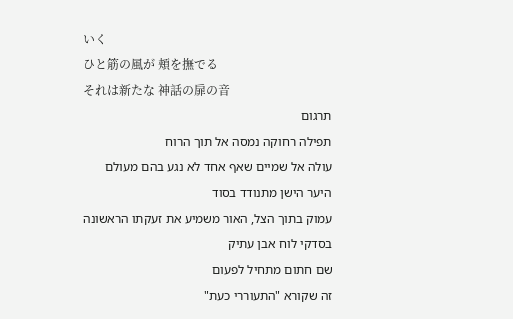いく
ひと筋の風が 頬を撫でる
それは新たな 神話の扉の音
תרגום
תפילה רחוקה נמסה אל תוך הרוח
עולה אל שמיים שאף אחד לא נגע בהם מעולם
היער הישן מתנודד בסוד
עמוק בתוך הצל, האור משמיע את זעקתו הראשונה
בסדקי לוח אבן עתיק
שם חתום מתחיל לפעום
זה שקורא "התעוררי כעת"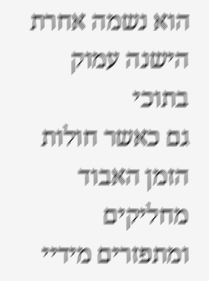הוא נשמה אחרת הישנה עמוק בתוכי
גם כאשר חולות הזמן האבוד
מחליקים ומתפזרים מידיי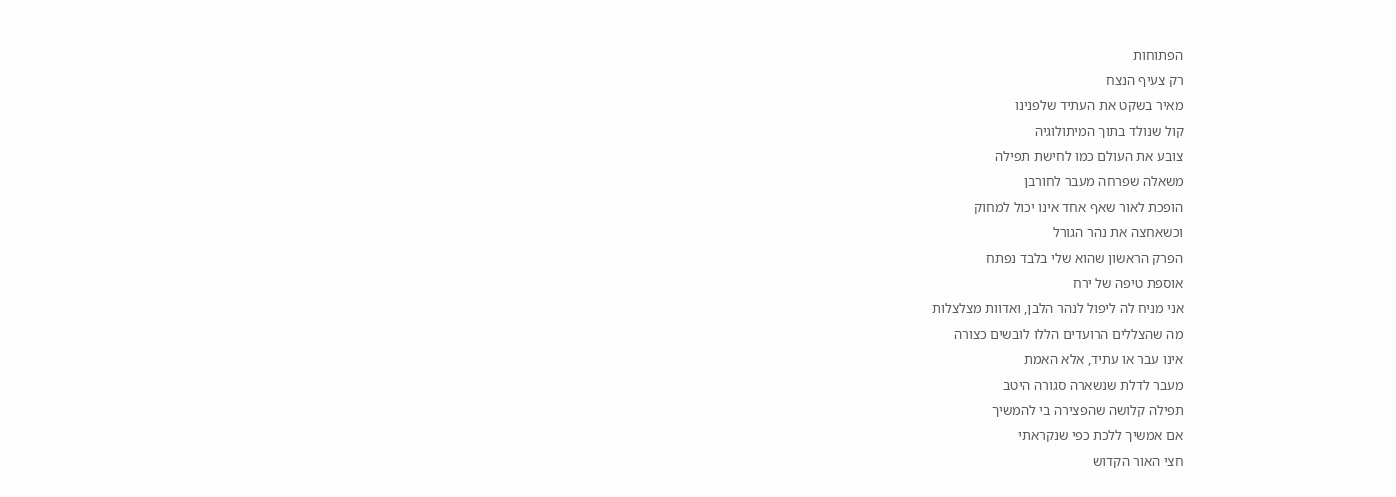הפתוחות
רק צעיף הנצח
מאיר בשקט את העתיד שלפנינו
קול שנולד בתוך המיתולוגיה
צובע את העולם כמו לחישת תפילה
משאלה שפרחה מעבר לחורבן
הופכת לאור שאף אחד אינו יכול למחוק
וכשאחצה את נהר הגורל
הפרק הראשון שהוא שלי בלבד נפתח
אוספת טיפה של ירח
אני מניח לה ליפול לנהר הלבן, ואדוות מצלצלות
מה שהצללים הרועדים הללו לובשים כצורה
אינו עבר או עתיד, אלא האמת
מעבר לדלת שנשארה סגורה היטב
תפילה קלושה שהפצירה בי להמשיך
אם אמשיך ללכת כפי שנקראתי
חצי האור הקדוש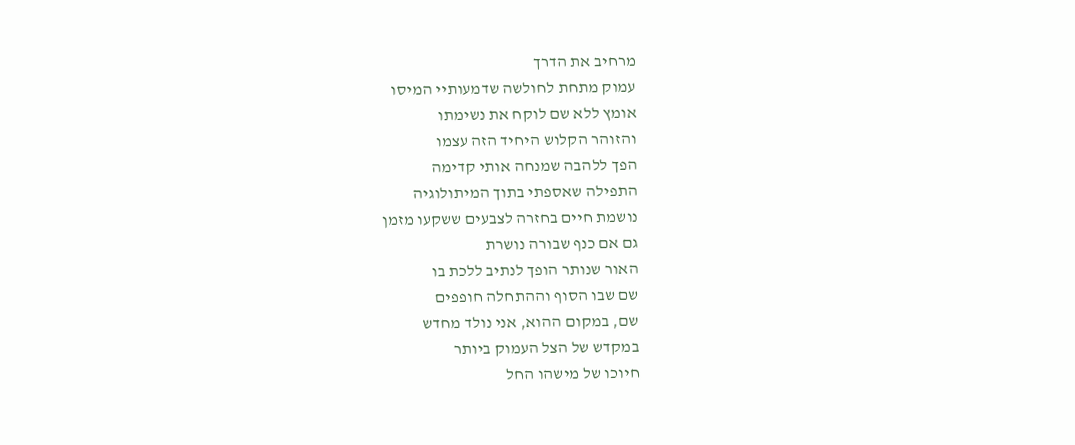מרחיב את הדרך
עמוק מתחת לחולשה שדמעותיי המיסו
אומץ ללא שם לוקח את נשימתו
והזוהר הקלוש היחיד הזה עצמו
הפך ללהבה שמנחה אותי קדימה
התפילה שאספתי בתוך המיתולוגיה
נושמת חיים בחזרה לצבעים ששקעו מזמן
גם אם כנף שבורה נושרת
האור שנותר הופך לנתיב ללכת בו
שם שבו הסוף וההתחלה חופפים
שם, במקום ההוא, אני נולד מחדש
במקדש של הצל העמוק ביותר
חיוכו של מישהו החל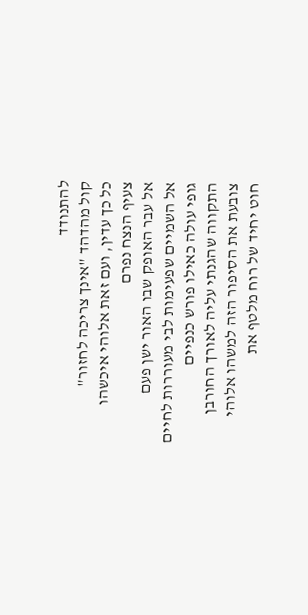להתנודד
קול מהדהד "אינך צריכה לחזור"
כל כך עדין, ועם זאת אלוהי איכשהו
צעיף הנצח נפרם
אל עבר האופק שבו האור ישן פעם
אל השמיים שפעימות לבי מעוררות לחיים
גופי עולה כאילו פורש כנפיים
התקווה שהגנתי עליה לאורך החורבן
צובעת את הסיפור הזה למשהו אלוהי
חוט יחיד של רוח מלטף את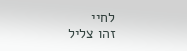לחיי
זהו צליל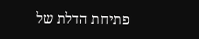פתיחת הדלת של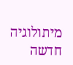מיתולוגיה חדשה